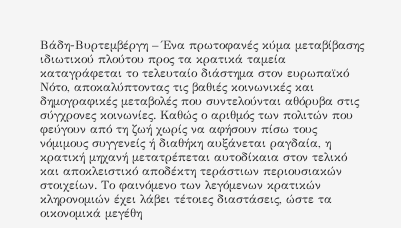Βάδη-Βυρτεμβέργη – Ένα πρωτοφανές κύμα μεταβίβασης ιδιωτικού πλούτου προς τα κρατικά ταμεία καταγράφεται το τελευταίο διάστημα στον ευρωπαϊκό Νότο, αποκαλύπτοντας τις βαθιές κοινωνικές και δημογραφικές μεταβολές που συντελούνται αθόρυβα στις σύγχρονες κοινωνίες. Καθώς ο αριθμός των πολιτών που φεύγουν από τη ζωή χωρίς να αφήσουν πίσω τους νόμιμους συγγενείς ή διαθήκη αυξάνεται ραγδαία, η κρατική μηχανή μετατρέπεται αυτοδίκαια στον τελικό και αποκλειστικό αποδέκτη τεράστιων περιουσιακών στοιχείων. Το φαινόμενο των λεγόμενων κρατικών κληρονομιών έχει λάβει τέτοιες διαστάσεις, ώστε τα οικονομικά μεγέθη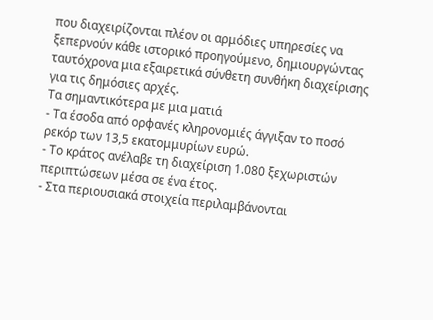που διαχειρίζονται πλέον οι αρμόδιες υπηρεσίες να ξεπερνούν κάθε ιστορικό προηγούμενο, δημιουργώντας ταυτόχρονα μια εξαιρετικά σύνθετη συνθήκη διαχείρισης για τις δημόσιες αρχές.
Τα σημαντικότερα με μια ματιά
- Τα έσοδα από ορφανές κληρονομιές άγγιξαν το ποσό ρεκόρ των 13,5 εκατομμυρίων ευρώ.
- Το κράτος ανέλαβε τη διαχείριση 1.080 ξεχωριστών περιπτώσεων μέσα σε ένα έτος.
- Στα περιουσιακά στοιχεία περιλαμβάνονται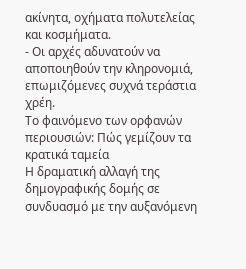ακίνητα, οχήματα πολυτελείας και κοσμήματα.
- Οι αρχές αδυνατούν να αποποιηθούν την κληρονομιά, επωμιζόμενες συχνά τεράστια χρέη.
Το φαινόμενο των ορφανών περιουσιών: Πώς γεμίζουν τα κρατικά ταμεία
Η δραματική αλλαγή της δημογραφικής δομής σε συνδυασμό με την αυξανόμενη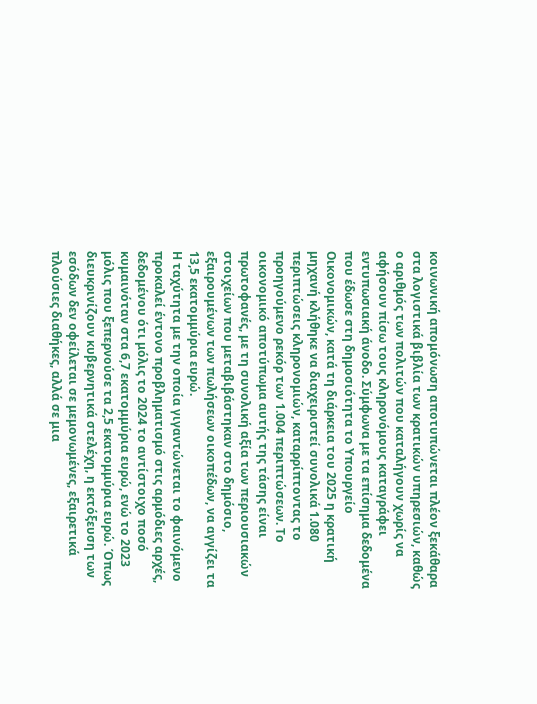κοινωνική απομόνωση αποτυπώνεται πλέον ξεκάθαρα στα λογιστικά βιβλία των κρατικών υπηρεσιών, καθώς ο αριθμός των πολιτών που καταλήγουν χωρίς να αφήσουν πίσω τους κληρονόμους καταγράφει εντυπωσιακή άνοδο. Σύμφωνα με τα επίσημα δεδομένα που έδωσε στη δημοσιότητα το Υπουργείο Οικονομικών, κατά τη διάρκεια του 2025 η κρατική μηχανή κλήθηκε να διαχειριστεί συνολικά 1.080 περιπτώσεις κληρονομιών, καταρρίπτοντας το προηγούμενο ρεκόρ των 1.004 περιπτώσεων. Το οικονομικό αποτύπωμα αυτής της τάσης είναι πρωτοφανές, με τη συνολική αξία των περιουσιακών στοιχείων που μεταβιβάστηκαν στο δημόσιο, εξαιρουμένων των πωλήσεων οικοπέδων, να αγγίζει τα 13,5 εκατομμύρια ευρώ.
Η ταχύτητα με την οποία γιγαντώνεται το φαινόμενο προκαλεί έντονο προβληματισμό στις αρμόδιες αρχές, δεδομένου ότι μόλις το 2024 το αντίστοιχο ποσό κυμαινόταν στα 6,7 εκατομμύρια ευρώ, ενώ το 2023 μόλις που ξεπερνούσε τα 2,5 εκατομμύρια ευρώ. Όπως διευκρινίζουν κυβερνητικά στελέχη, η εκτόξευση των εσόδων δεν οφείλεται σε μεμονωμένες, εξαιρετικά πλούσιες διαθήκες, αλλά σε μια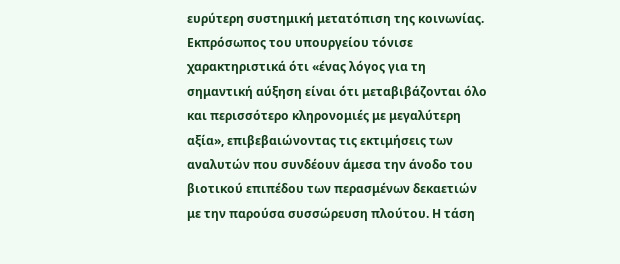ευρύτερη συστημική μετατόπιση της κοινωνίας. Εκπρόσωπος του υπουργείου τόνισε χαρακτηριστικά ότι «ένας λόγος για τη σημαντική αύξηση είναι ότι μεταβιβάζονται όλο και περισσότερο κληρονομιές με μεγαλύτερη αξία», επιβεβαιώνοντας τις εκτιμήσεις των αναλυτών που συνδέουν άμεσα την άνοδο του βιοτικού επιπέδου των περασμένων δεκαετιών με την παρούσα συσσώρευση πλούτου. Η τάση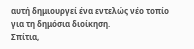αυτή δημιουργεί ένα εντελώς νέο τοπίο για τη δημόσια διοίκηση.
Σπίτια,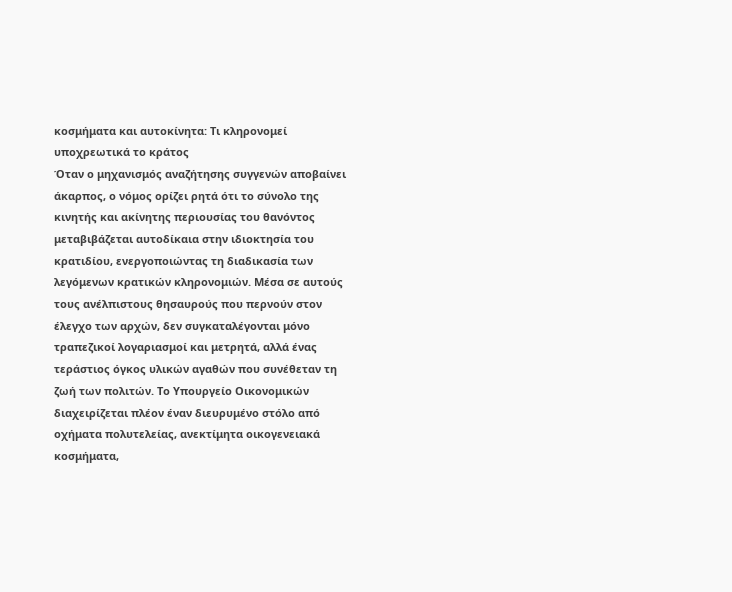κοσμήματα και αυτοκίνητα: Τι κληρονομεί υποχρεωτικά το κράτος
Όταν ο μηχανισμός αναζήτησης συγγενών αποβαίνει άκαρπος, ο νόμος ορίζει ρητά ότι το σύνολο της κινητής και ακίνητης περιουσίας του θανόντος μεταβιβάζεται αυτοδίκαια στην ιδιοκτησία του κρατιδίου, ενεργοποιώντας τη διαδικασία των λεγόμενων κρατικών κληρονομιών. Μέσα σε αυτούς τους ανέλπιστους θησαυρούς που περνούν στον έλεγχο των αρχών, δεν συγκαταλέγονται μόνο τραπεζικοί λογαριασμοί και μετρητά, αλλά ένας τεράστιος όγκος υλικών αγαθών που συνέθεταν τη ζωή των πολιτών. Το Υπουργείο Οικονομικών διαχειρίζεται πλέον έναν διευρυμένο στόλο από οχήματα πολυτελείας, ανεκτίμητα οικογενειακά κοσμήματα,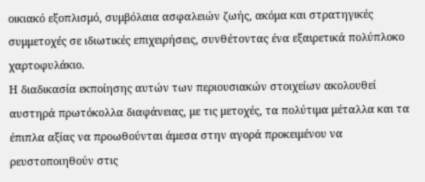οικιακό εξοπλισμό, συμβόλαια ασφαλειών ζωής, ακόμα και στρατηγικές συμμετοχές σε ιδιωτικές επιχειρήσεις, συνθέτοντας ένα εξαιρετικά πολύπλοκο χαρτοφυλάκιο.
Η διαδικασία εκποίησης αυτών των περιουσιακών στοιχείων ακολουθεί αυστηρά πρωτόκολλα διαφάνειας, με τις μετοχές, τα πολύτιμα μέταλλα και τα έπιπλα αξίας να προωθούνται άμεσα στην αγορά προκειμένου να ρευστοποιηθούν στις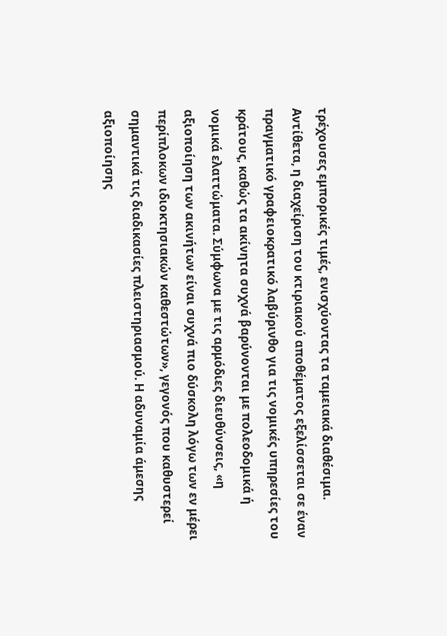τρέχουσες εμπορικές τιμές, ενισχύοντας τα ταμειακά διαθέσιμα. Αντίθετα, η διαχείριση του κτιριακού αποθέματος εξελίσσεται σε έναν πραγματικό γραφειοκρατικό λαβύρινθο για τις νομικές υπηρεσίες του κράτους, καθώς τα ακίνητα συχνά βαρύνονται με πολεοδομικά ή νομικά ελαττώματα. Σύμφωνα με τις αρμόδιες διευθύνσεις, «η αξιοποίηση των ακινήτων είναι συχνά πιο δύσκολη λόγω των εν μέρει περίπλοκων ιδιοκτησιακών καθεστώτων», γεγονός που καθυστερεί σημαντικά τις διαδικασίες πλειστηριασμού. Η αδυναμία άμεσης αξιοποίησης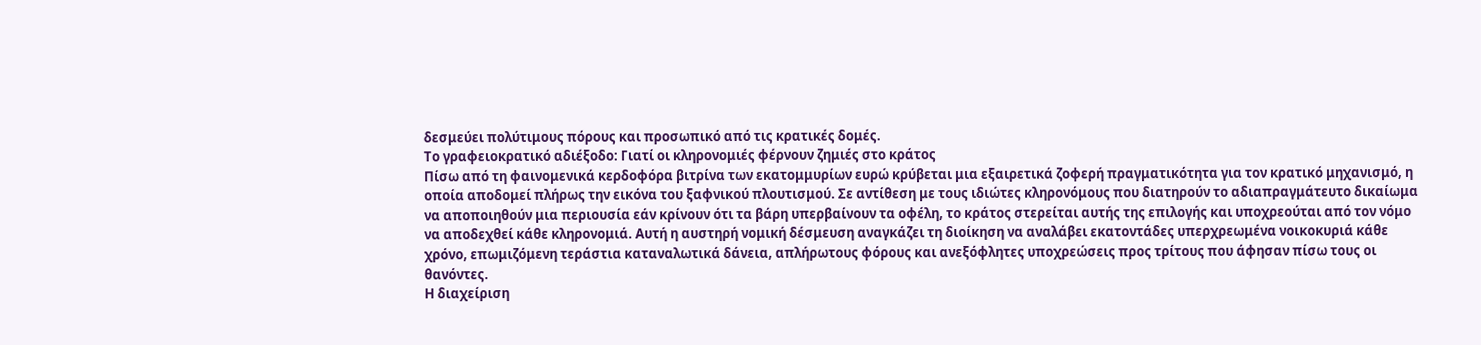δεσμεύει πολύτιμους πόρους και προσωπικό από τις κρατικές δομές.
Το γραφειοκρατικό αδιέξοδο: Γιατί οι κληρονομιές φέρνουν ζημιές στο κράτος
Πίσω από τη φαινομενικά κερδοφόρα βιτρίνα των εκατομμυρίων ευρώ κρύβεται μια εξαιρετικά ζοφερή πραγματικότητα για τον κρατικό μηχανισμό, η οποία αποδομεί πλήρως την εικόνα του ξαφνικού πλουτισμού. Σε αντίθεση με τους ιδιώτες κληρονόμους που διατηρούν το αδιαπραγμάτευτο δικαίωμα να αποποιηθούν μια περιουσία εάν κρίνουν ότι τα βάρη υπερβαίνουν τα οφέλη, το κράτος στερείται αυτής της επιλογής και υποχρεούται από τον νόμο να αποδεχθεί κάθε κληρονομιά. Αυτή η αυστηρή νομική δέσμευση αναγκάζει τη διοίκηση να αναλάβει εκατοντάδες υπερχρεωμένα νοικοκυριά κάθε χρόνο, επωμιζόμενη τεράστια καταναλωτικά δάνεια, απλήρωτους φόρους και ανεξόφλητες υποχρεώσεις προς τρίτους που άφησαν πίσω τους οι θανόντες.
Η διαχείριση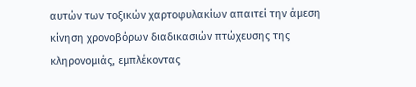αυτών των τοξικών χαρτοφυλακίων απαιτεί την άμεση κίνηση χρονοβόρων διαδικασιών πτώχευσης της κληρονομιάς, εμπλέκοντας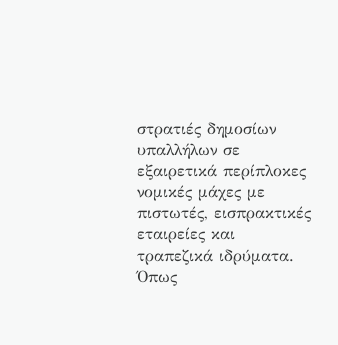στρατιές δημοσίων υπαλλήλων σε εξαιρετικά περίπλοκες νομικές μάχες με πιστωτές, εισπρακτικές εταιρείες και τραπεζικά ιδρύματα. Όπως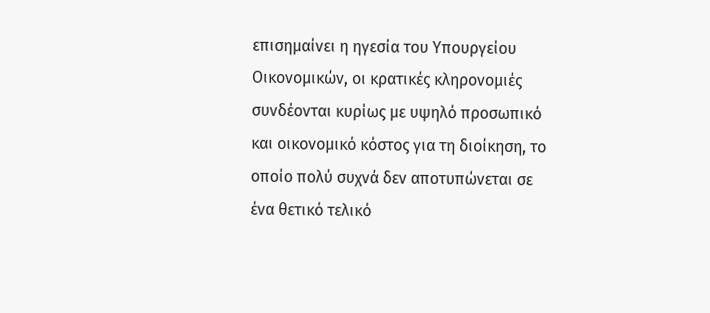επισημαίνει η ηγεσία του Υπουργείου Οικονομικών, οι κρατικές κληρονομιές συνδέονται κυρίως με υψηλό προσωπικό και οικονομικό κόστος για τη διοίκηση, το οποίο πολύ συχνά δεν αποτυπώνεται σε ένα θετικό τελικό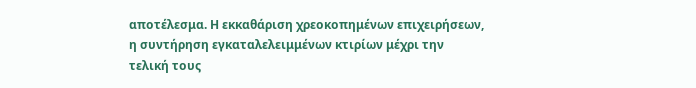αποτέλεσμα. Η εκκαθάριση χρεοκοπημένων επιχειρήσεων, η συντήρηση εγκαταλελειμμένων κτιρίων μέχρι την τελική τους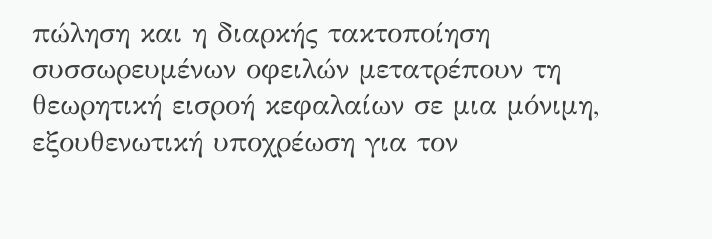πώληση και η διαρκής τακτοποίηση συσσωρευμένων οφειλών μετατρέπουν τη θεωρητική εισροή κεφαλαίων σε μια μόνιμη, εξουθενωτική υποχρέωση για τον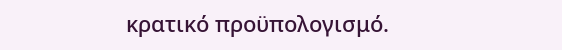κρατικό προϋπολογισμό.